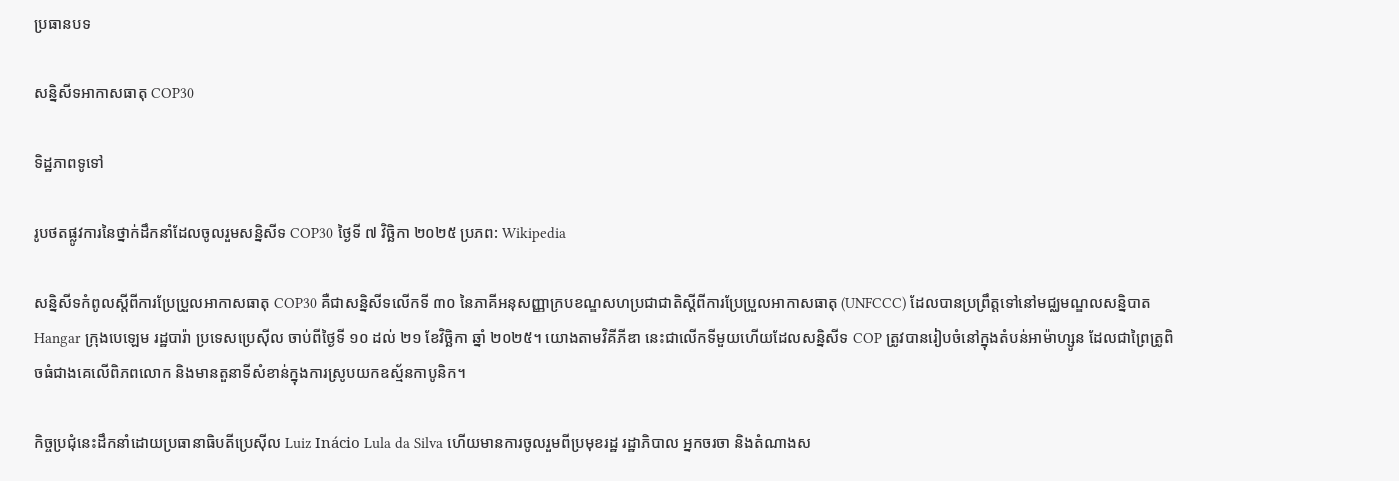ប្រធានបទ

សន្និសីទអាកាសធាតុ COP30

ទិដ្ឋភាពទូទៅ

រូបថតផ្លូវការនៃថ្នាក់ដឹកនាំដែលចូលរួមសន្និសីទ COP30 ថ្ងៃទី ៧ វិច្ឆិកា ២០២៥ ប្រភព: Wikipedia

សន្និសីទកំពូលស្តីពីការប្រែប្រួលអាកាសធាតុ COP30 គឺជាសន្និសីទលើកទី ៣០ នៃភាគីអនុសញ្ញាក្របខណ្ឌសហប្រជាជាតិស្តីពីការប្រែប្រួលអាកាសធាតុ (UNFCCC) ដែលបានប្រព្រឹត្តទៅនៅមជ្ឈមណ្ឌលសន្និបាត Hangar ក្រុងបេឡេម រដ្ឋបារ៉ា ប្រទេសប្រេស៊ីល ចាប់ពីថ្ងៃទី ១០ ដល់ ២១ ខែវិច្ឆិកា ឆ្នាំ ២០២៥។ យោងតាមវិគីភីឌា នេះជាលើកទីមួយហើយដែលសន្និសីទ COP ត្រូវបានរៀបចំនៅក្នុងតំបន់អាម៉ាហ្សូន ដែលជាព្រៃត្រូពិចធំជាងគេលើពិភពលោក និងមានតួនាទីសំខាន់ក្នុងការស្រូបយកឧស្ម័នកាបូនិក។

កិច្ចប្រជុំនេះដឹកនាំដោយប្រធានាធិបតីប្រេស៊ីល Luiz Inácio Lula da Silva ហើយមានការចូលរួមពីប្រមុខរដ្ឋ រដ្ឋាភិបាល អ្នកចរចា និងតំណាងស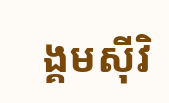ង្គមស៊ីវិ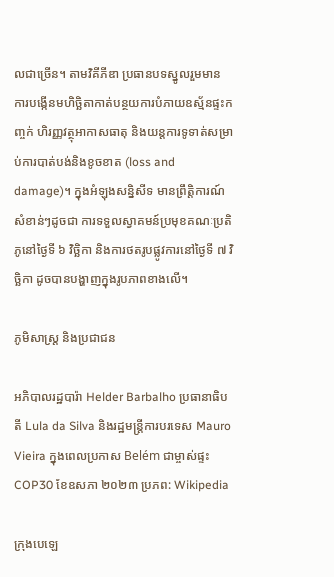លជាច្រើន។ តាមវិគីភីឌា ប្រធានបទស្នូលរួមមាន ការបង្កើនមហិច្ឆិតាកាត់បន្ថយការបំភាយឧស្ម័នផ្ទះកញ្ចក់ ហិរញ្ញវត្ថុអាកាសធាតុ និងយន្តការទូទាត់សម្រាប់ការបាត់បង់និងខូចខាត (loss and damage)។ ក្នុងអំឡុងសន្និសីទ មានព្រឹត្តិការណ៍សំខាន់ៗដូចជា ការទទួលស្វាគមន៍ប្រមុខគណៈប្រតិភូនៅថ្ងៃទី ៦ វិច្ឆិកា និងការថតរូបផ្លូវការនៅថ្ងៃទី ៧ វិច្ឆិកា ដូចបានបង្ហាញក្នុងរូបភាពខាងលើ។

ភូមិសាស្ត្រ និងប្រជាជន

អភិបាលរដ្ឋបារ៉ា Helder Barbalho ប្រធានាធិបតី Lula da Silva និងរដ្ឋមន្ត្រីការបរទេស Mauro Vieira ក្នុងពេលប្រកាស Belém ជាម្ចាស់ផ្ទះ COP30 ខែឧសភា ២០២៣ ប្រភព: Wikipedia

ក្រុងបេឡេ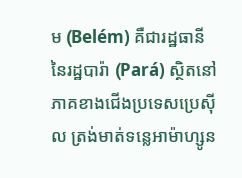ម (Belém) គឺជារដ្ឋធានីនៃរដ្ឋបារ៉ា (Pará) ស្ថិតនៅភាគខាងជើងប្រទេសប្រេស៊ីល ត្រង់មាត់ទន្លេអាម៉ាហ្សូន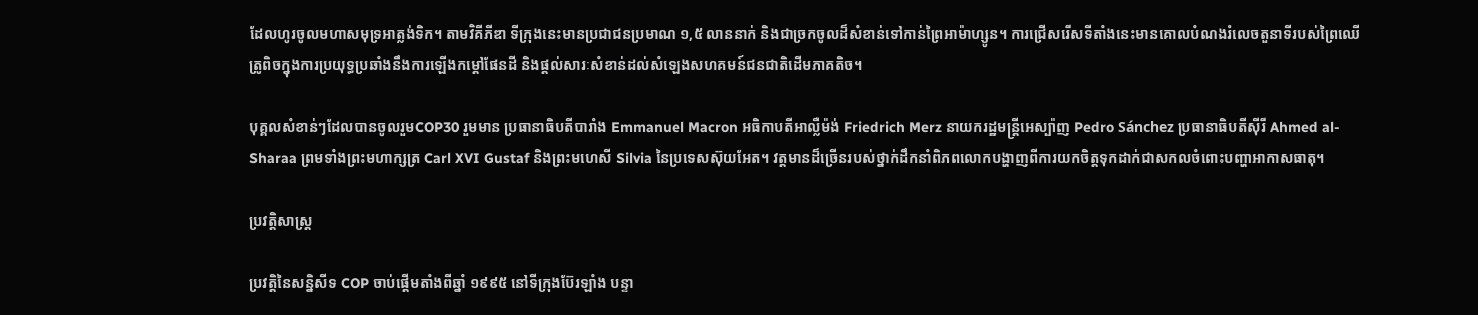ដែលហូរចូលមហាសមុទ្រអាត្លង់ទិក។ តាមវិគីភីឌា ទីក្រុងនេះមានប្រជាជនប្រមាណ ១,៥ លាននាក់ និងជាច្រកចូលដ៏សំខាន់ទៅកាន់ព្រៃអាម៉ាហ្សូន។ ការជ្រើសរើសទីតាំងនេះមានគោលបំណងរំលេចតួនាទីរបស់ព្រៃឈើត្រូពិចក្នុងការប្រយុទ្ធប្រឆាំងនឹងការឡើងកម្តៅផែនដី និងផ្តល់សារៈសំខាន់ដល់សំឡេងសហគមន៍ជនជាតិដើមភាគតិច។

បុគ្គលសំខាន់ៗដែលបានចូលរួមCOP30 រួមមាន ប្រធានាធិបតីបារាំង Emmanuel Macron អធិកាបតីអាល្លឺម៉ង់ Friedrich Merz នាយករដ្ឋមន្ត្រីអេស្ប៉ាញ Pedro Sánchez ប្រធានាធិបតីស៊ីរី Ahmed al-Sharaa ព្រមទាំងព្រះមហាក្សត្រ Carl XVI Gustaf និងព្រះមហេសី Silvia នៃប្រទេសស៊ុយអែត។ វត្តមានដ៏ច្រើនរបស់ថ្នាក់ដឹកនាំពិភពលោកបង្ហាញពីការយកចិត្តទុកដាក់ជាសកលចំពោះបញ្ហាអាកាសធាតុ។

ប្រវត្តិសាស្ត្រ

ប្រវត្តិនៃសន្និសីទ COP ចាប់ផ្តើមតាំងពីឆ្នាំ ១៩៩៥ នៅទីក្រុងប៊ែរឡាំង បន្ទា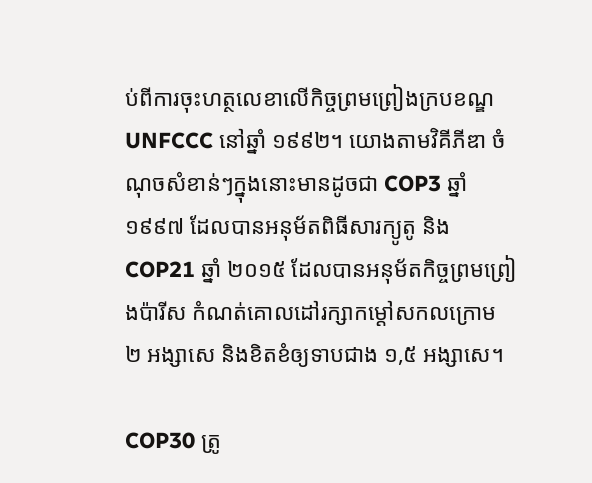ប់ពីការចុះហត្ថលេខាលើកិច្ចព្រមព្រៀងក្របខណ្ឌ UNFCCC នៅឆ្នាំ ១៩៩២។ យោងតាមវិគីភីឌា ចំណុចសំខាន់ៗក្នុងនោះមានដូចជា COP3 ឆ្នាំ ១៩៩៧ ដែលបានអនុម័តពិធីសារក្យូតូ និង COP21 ឆ្នាំ ២០១៥ ដែលបានអនុម័តកិច្ចព្រមព្រៀងប៉ារីស កំណត់គោលដៅរក្សាកម្តៅសកលក្រោម ២ អង្សាសេ និងខិតខំឲ្យទាបជាង ១,៥ អង្សាសេ។

COP30 ត្រូ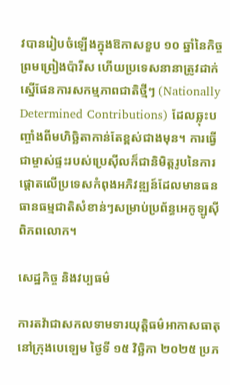វបានរៀបចំឡើងក្នុងឱកាសខួប ១០ ឆ្នាំនៃកិច្ចព្រមព្រៀងប៉ារីស ហើយប្រទេសនានាត្រូវដាក់ស្នើផែនការសកម្មភាពជាតិថ្មីៗ (Nationally Determined Contributions) ដែលឆ្លុះបញ្ចាំងពីមហិច្ឆិតាកាន់តែខ្ពស់ជាងមុន។ ការធ្វើជាម្ចាស់ផ្ទះរបស់ប្រេស៊ីលក៏ជានិមិត្តរូបនៃការផ្តោតលើប្រទេសកំពុងអភិវឌ្ឍន៍ដែលមានធនធានធម្មជាតិសំខាន់ៗសម្រាប់ប្រព័ន្ធអេកូឡូស៊ីពិភពលោក។

សេដ្ឋកិច្ច និងវប្បធម៌

ការតវ៉ាជាសកលទាមទារយុត្តិធម៌អាកាសធាតុនៅក្រុងបេឡេម ថ្ងៃទី ១៥ វិច្ឆិកា ២០២៥ ប្រភ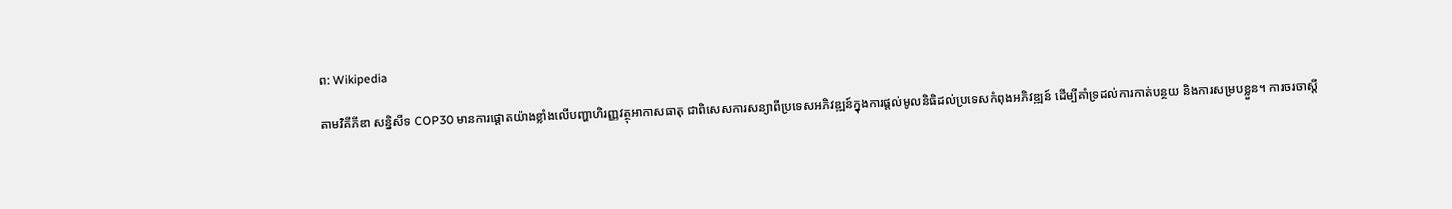ព: Wikipedia

តាមវិគីភីឌា សន្និសីទ COP30 មានការផ្តោតយ៉ាងខ្លាំងលើបញ្ហាហិរញ្ញវត្ថុអាកាសធាតុ ជាពិសេសការសន្យាពីប្រទេសអភិវឌ្ឍន៍ក្នុងការផ្តល់មូលនិធិដល់ប្រទេសកំពុងអភិវឌ្ឍន៍ ដើម្បីគាំទ្រដល់ការកាត់បន្ថយ និងការសម្របខ្លួន។ ការចរចាស្តី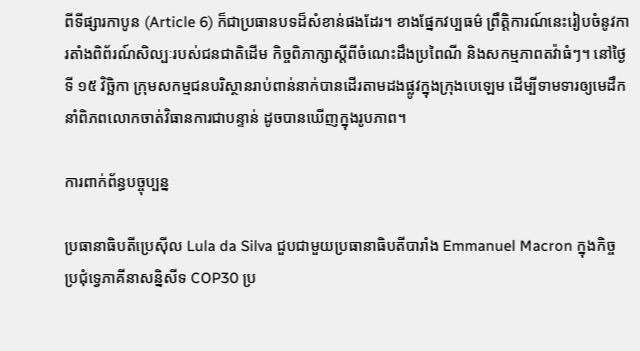ពីទីផ្សារកាបូន (Article 6) ក៏ជាប្រធានបទដ៏សំខាន់ផងដែរ។ ខាងផ្នែកវប្បធម៌ ព្រឹត្តិការណ៍នេះរៀបចំនូវការតាំងពិព័រណ៍សិល្បៈរបស់ជនជាតិដើម កិច្ចពិភាក្សាស្តីពីចំណេះដឹងប្រពៃណី និងសកម្មភាពតវ៉ាធំៗ។ នៅថ្ងៃទី ១៥ វិច្ឆិកា ក្រុមសកម្មជនបរិស្ថានរាប់ពាន់នាក់បានដើរតាមដងផ្លូវក្នុងក្រុងបេឡេម ដើម្បីទាមទារឲ្យមេដឹកនាំពិភពលោកចាត់វិធានការជាបន្ទាន់ ដូចបានឃើញក្នុងរូបភាព។

ការពាក់ព័ន្ធបច្ចុប្បន្ន

ប្រធានាធិបតីប្រេស៊ីល Lula da Silva ជួបជាមួយប្រធានាធិបតីបារាំង Emmanuel Macron ក្នុងកិច្ចប្រជុំទ្វេភាគីនាសន្និសីទ COP30 ប្រ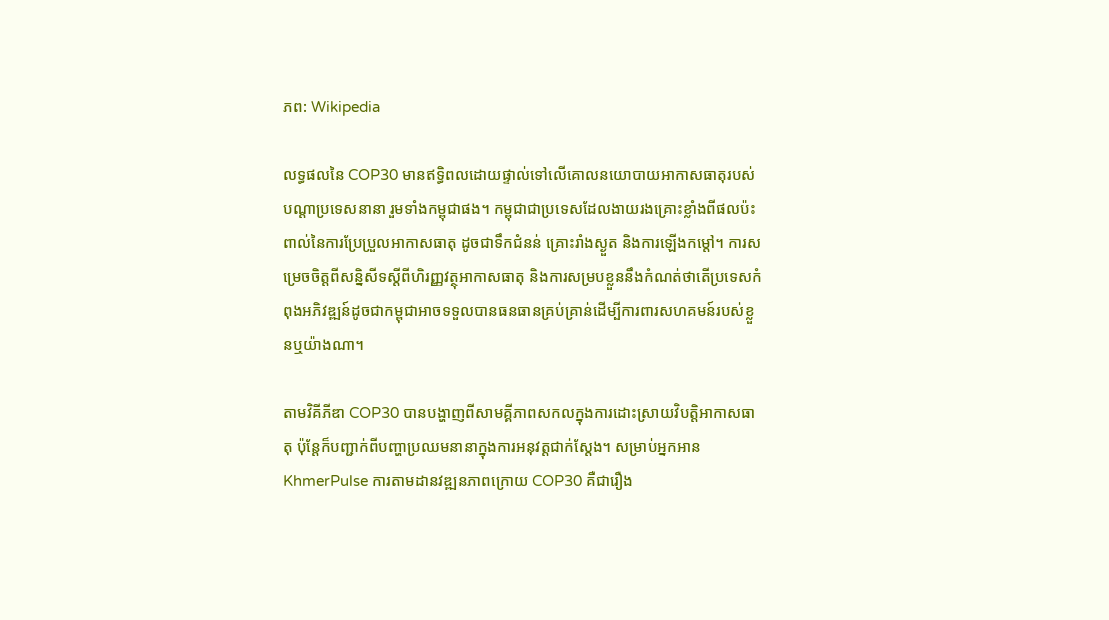ភព: Wikipedia

លទ្ធផលនៃ COP30 មានឥទ្ធិពលដោយផ្ទាល់ទៅលើគោលនយោបាយអាកាសធាតុរបស់បណ្តាប្រទេសនានា រួមទាំងកម្ពុជាផង។ កម្ពុជាជាប្រទេសដែលងាយរងគ្រោះខ្លាំងពីផលប៉ះពាល់នៃការប្រែប្រួលអាកាសធាតុ ដូចជាទឹកជំនន់ គ្រោះរាំងស្ងួត និងការឡើងកម្តៅ។ ការសម្រេចចិត្តពីសន្និសីទស្តីពីហិរញ្ញវត្ថុអាកាសធាតុ និងការសម្របខ្លួននឹងកំណត់ថាតើប្រទេសកំពុងអភិវឌ្ឍន៍ដូចជាកម្ពុជាអាចទទួលបានធនធានគ្រប់គ្រាន់ដើម្បីការពារសហគមន៍របស់ខ្លួនឬយ៉ាងណា។

តាមវិគីភីឌា COP30 បានបង្ហាញពីសាមគ្គីភាពសកលក្នុងការដោះស្រាយវិបត្តិអាកាសធាតុ ប៉ុន្តែក៏បញ្ជាក់ពីបញ្ហាប្រឈមនានាក្នុងការអនុវត្តជាក់ស្តែង។ សម្រាប់អ្នកអាន KhmerPulse ការតាមដានវឌ្ឍនភាពក្រោយ COP30 គឺជារឿង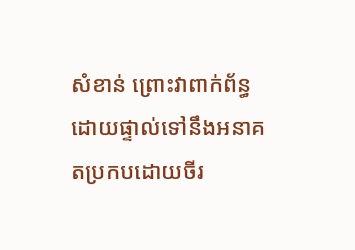សំខាន់ ព្រោះវាពាក់ព័ន្ធដោយផ្ទាល់ទៅនឹងអនាគតប្រកបដោយចីរ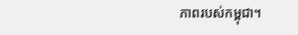ភាពរបស់កម្ពុជា។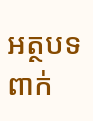អត្ថបទពាក់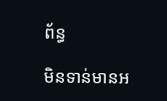ព័ន្ធ

មិនទាន់មានអ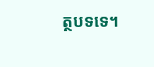ត្ថបទទេ។